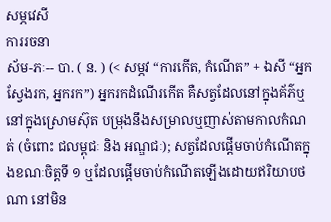សម្ភវេសី
ការរចនា
ស័ម-ភៈ-- បា. ( ន. ) (< សម្ភវ “ការកើត, កំណើត” + ឯសី “អ្នកស្វែងរក, អ្នករក”) អ្នករកដំណើរកើត គឺសត្វដែលនៅក្នុងគ័ភ៌ឬនៅក្នុងស្រោមស៊ុត បម្រុងនឹងសម្រាលឬញាស់តាមកាលកំណត់ (ចំពោះ ជលម្ពុជៈ និង អណ្ឌជៈ); សត្វដែលផ្តើមចាប់កំណើតក្នុងខណៈចិត្តទី ១ ឬដែលផ្តើមចាប់កំណើតឡើងដោយឥរិយាបថណា នៅមិន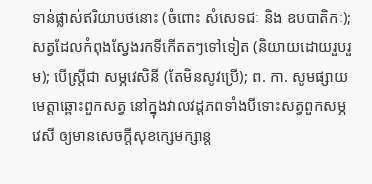ទាន់ផ្លាស់ឥរិយាបថនោះ (ចំពោះ សំសេទជៈ និង ឧបបាតិកៈ); សត្វដែលកំពុងស្វែងរកទីកើតតៗទៅទៀត (និយាយដោយរួបរួម); បើស្ត្រីជា សម្ភវេសិនី (តែមិនសូវប្រើ); ព. កា. សូមផ្សាយមេត្តាឆ្ពោះពួកសត្វ នៅក្នុងវាលវដ្ដភពទាំងបីទោះសត្វពួកសម្ភវេសី ឲ្យមានសេចក្ដីសុខក្សេមក្សាន្ត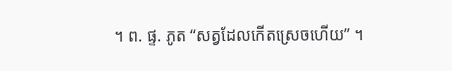។ ព. ផ្ទ. ភូត “សត្វដែលកើតស្រេចហើយ” ។